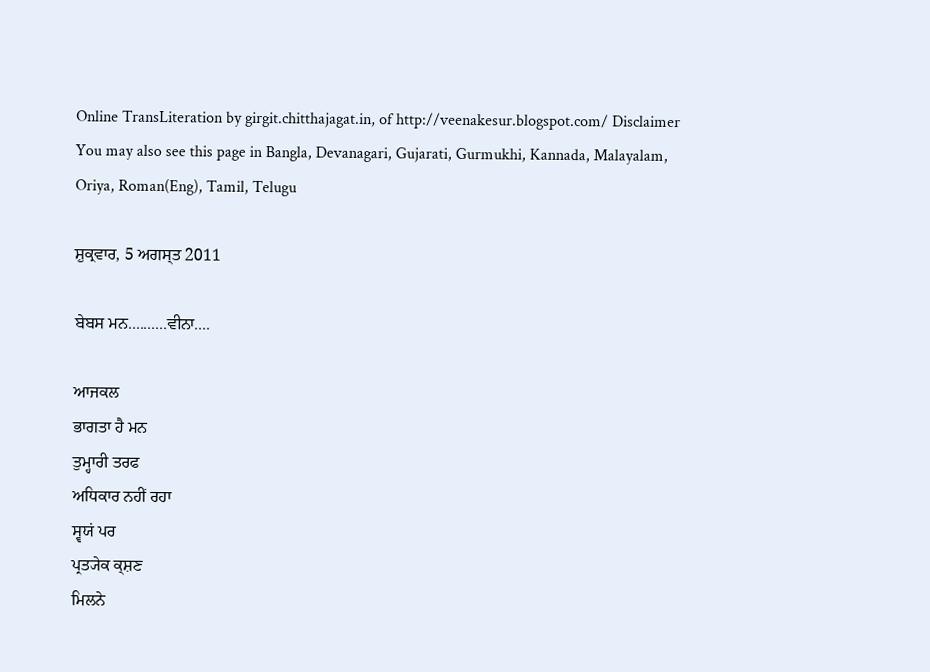Online TransLiteration by girgit.chitthajagat.in, of http://veenakesur.blogspot.com/ Disclaimer
You may also see this page in Bangla, Devanagari, Gujarati, Gurmukhi, Kannada, Malayalam, Oriya, Roman(Eng), Tamil, Telugu

ਸ਼ੁਕ੍ਰਵਾਰ, 5 ਅਗਸ੍ਤ 2011

ਬੇਬਸ ਮਨ..........ਵੀਨਾ....

ਆਜਕਲ
ਭਾਗਤਾ ਹੈ ਮਨ
ਤੁਮ੍ਹਾਰੀ ਤਰਫ
ਅਧਿਕਾਰ ਨਹੀਂ ਰਹਾ
ਸ੍ਵਯਂ ਪਰ
ਪ੍ਰਤ੍ਯੇਕ ਕ੍ਸ਼ਣ
ਮਿਲਨੇ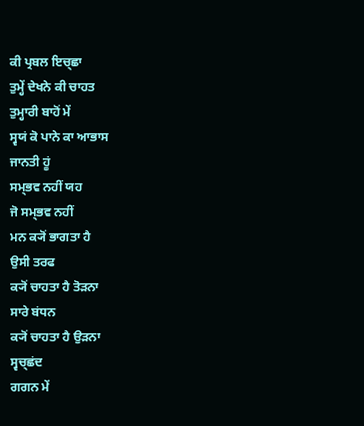ਕੀ ਪ੍ਰਬਲ ਇਚ੍ਛਾ
ਤੁਮ੍ਹੇਂ ਦੇਖਨੇ ਕੀ ਚਾਹਤ
ਤੁਮ੍ਹਾਰੀ ਬਾਹੋਂ ਮੇਂ
ਸ੍ਵਯਂ ਕੋ ਪਾਨੇ ਕਾ ਆਭਾਸ
ਜਾਨਤੀ ਹੂਂ
ਸਮ੍ਭਵ ਨਹੀਂ ਯਹ
ਜੋ ਸਮ੍ਭਵ ਨਹੀਂ
ਮਨ ਕ੍ਯੋਂ ਭਾਗਤਾ ਹੈ
ਉਸੀ ਤਰਫ
ਕ੍ਯੋਂ ਚਾਹਤਾ ਹੈ ਤੋਡ਼ਨਾ
ਸਾਰੇ ਬਂਧਨ
ਕ੍ਯੋਂ ਚਾਹਤਾ ਹੈ ਉਡ਼ਨਾ
ਸ੍ਵਚ੍ਛਂਦ
ਗਗਨ ਮੇਂ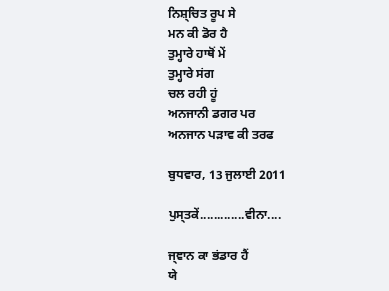ਨਿਸ਼੍ਚਿਤ ਰੂਪ ਸੇ
ਮਨ ਕੀ ਡੋਰ ਹੈ
ਤੁਮ੍ਹਾਰੇ ਹਾਥੋਂ ਮੇਂ
ਤੁਮ੍ਹਾਰੇ ਸਂਗ
ਚਲ ਰਹੀ ਹੂਂ
ਅਨਜਾਨੀ ਡਗਰ ਪਰ
ਅਨਜਾਨ ਪਡ਼ਾਵ ਕੀ ਤਰਫ

ਬੁਧਵਾਰ, 13 ਜੁਲਾਈ 2011

ਪੁਸ੍ਤਕੇਂ.............ਵੀਨਾ....

ਜ੍ਞਾਨ ਕਾ ਭਂਡਾਰ ਹੈਂ
ਯੇ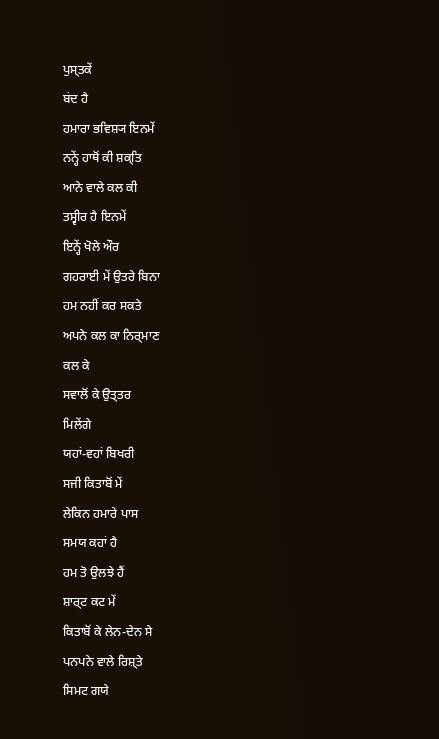ਪੁਸ੍ਤਕੇਂ
ਬਂਦ ਹੈ
ਹਮਾਰਾ ਭਵਿਸ਼੍ਯ ਇਨਮੇਂ
ਨਨ੍ਹੇਂ ਹਾਥੋਂ ਕੀ ਸ਼ਕ੍ਤਿ
ਆਨੇ ਵਾਲੇ ਕਲ ਕੀ
ਤਸ੍ਵੀਰ ਹੈ ਇਨਮੇਂ
ਇਨ੍ਹੇਂ ਖੋਲੇ ਔਰ
ਗਹਰਾਈ ਮੇਂ ਉਤਰੇ ਬਿਨਾ
ਹਮ ਨਹੀਂ ਕਰ ਸਕਤੇ
ਅਪਨੇ ਕਲ ਕਾ ਨਿਰ੍ਮਾਣ
ਕਲ ਕੇ
ਸਵਾਲੋਂ ਕੇ ਉਤ੍ਤਰ
ਮਿਲੇਂਗੇ
ਯਹਾਂ-ਵਹਾਂ ਬਿਖਰੀ
ਸਜੀ ਕਿਤਾਬੋਂ ਮੇਂ
ਲੇਕਿਨ ਹਮਾਰੇ ਪਾਸ
ਸਮਯ ਕਹਾਂ ਹੈ
ਹਮ ਤੋ ਉਲਝੇ ਹੈਂ
ਸ਼ਾਰ੍ਟ ਕਟ ਮੇਂ
ਕਿਤਾਬੋਂ ਕੇ ਲੇਨ-ਦੇਨ ਸੇ
ਪਨਪਨੇ ਵਾਲੇ ਰਿਸ਼੍ਤੇ
ਸਿਮਟ ਗਯੇ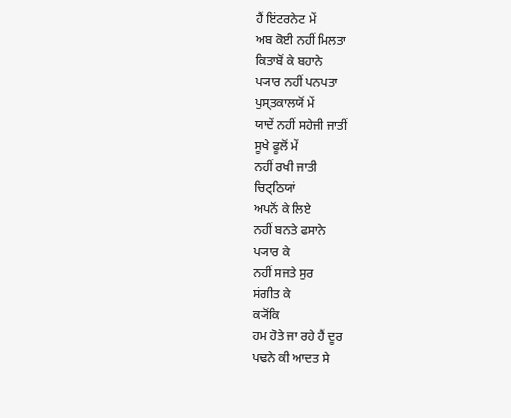ਹੈਂ ਇਂਟਰਨੇਟ ਮੇਂ
ਅਬ ਕੋਈ ਨਹੀਂ ਮਿਲਤਾ
ਕਿਤਾਬੋਂ ਕੇ ਬਹਾਨੇ
ਪ੍ਯਾਰ ਨਹੀਂ ਪਨਪਤਾ
ਪੁਸ੍ਤਕਾਲਯੋਂ ਮੇਂ
ਯਾਦੇਂ ਨਹੀਂ ਸਹੇਜੀ ਜਾਤੀਂ
ਸੂਖੇ ਫੂਲੋਂ ਮੇਂ
ਨਹੀਂ ਰਖੀ ਜਾਤੀ
ਚਿਟ੍ਠਿਯਾਂ
ਅਪਨੋਂ ਕੇ ਲਿਏ
ਨਹੀਂ ਬਨਤੇ ਫਸਾਨੇ
ਪ੍ਯਾਰ ਕੇ
ਨਹੀਂ ਸਜਤੇ ਸੁਰ
ਸਂਗੀਤ ਕੇ
ਕ੍ਯੋਂਕਿ
ਹਮ ਹੋਤੇ ਜਾ ਰਹੇ ਹੈਂ ਦੂਰ
ਪਢਨੇ ਕੀ ਆਦਤ ਸੇ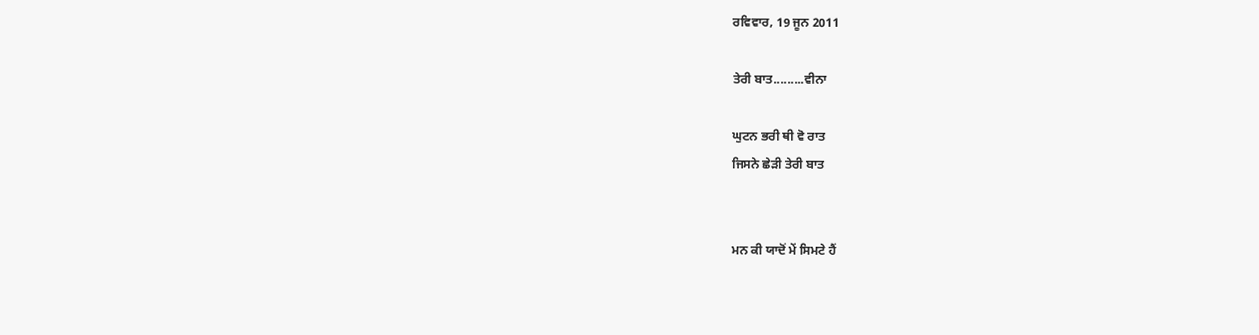ਰਵਿਵਾਰ, 19 ਜੂਨ 2011

ਤੇਰੀ ਬਾਤ.........ਵੀਨਾ

ਘੁਟਨ ਭਰੀ ਥੀ ਵੋ ਰਾਤ
ਜਿਸਨੇ ਛੇਡ਼ੀ ਤੇਰੀ ਬਾਤ


ਮਨ ਕੀ ਯਾਦੋਂ ਮੇਂ ਸਿਮਟੇ ਹੈਂ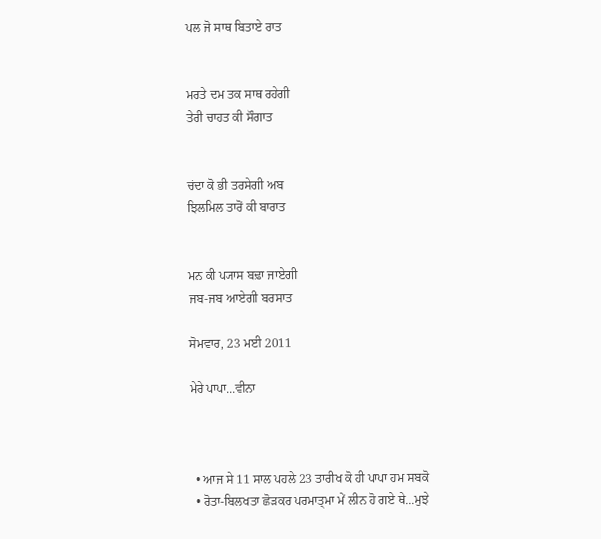ਪਲ ਜੋ ਸਾਥ ਬਿਤਾਏ ਰਾਤ


ਮਰਤੇ ਦਮ ਤਕ ਸਾਥ ਰਹੇਗੀ
ਤੇਰੀ ਚਾਹਤ ਕੀ ਸੌਗਾਤ


ਚਂਦਾ ਕੋ ਭੀ ਤਰਸੇਗੀ ਅਬ
ਝਿਲਮਿਲ ਤਾਰੋਂ ਕੀ ਬਾਰਾਤ


ਮਨ ਕੀ ਪ੍ਯਾਸ ਬਢ਼ਾ ਜਾਏਗੀ
ਜਬ-ਜਬ ਆਏਗੀ ਬਰਸਾਤ

ਸੋਮਵਾਰ, 23 ਮਈ 2011

ਮੇਰੇ ਪਾਪਾ...ਵੀਨਾ



  • ਆਜ ਸੇ 11 ਸਾਲ ਪਹਲੇ 23 ਤਾਰੀਖ ਕੋ ਹੀ ਪਾਪਾ ਹਮ ਸਬਕੋ
  • ਰੋਤਾ-ਬਿਲਖਤਾ ਛੋਡ਼ਕਰ ਪਰਮਾਤ੍ਮਾ ਮੇਂ ਲੀਨ ਹੋ ਗਏ ਥੇ...ਮੁਝੇ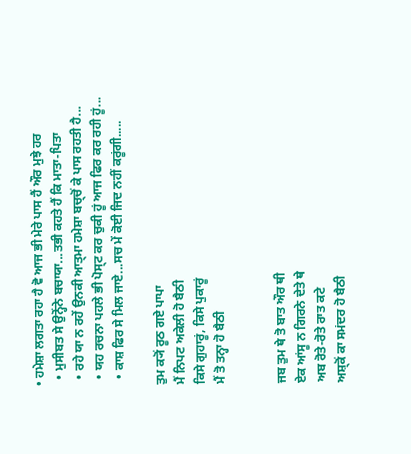• ਹਮੇਸ਼ਾ ਲਗਤਾ ਰਹਾ ਹੈ ਵੋ ਆਜ ਭੀ ਮੇਰੇ ਪਾਸ ਹੈਂ ਔਰ ਮੁਝੇ ਹਰ
  • ਮੁਸੀਬਤ ਸੇ ਉਨ੍ਹੋਂਨੇ ਬਚਾਯਾ...ਤਭੀ ਕਹਤੇ ਹੈਂ ਕਿ ਮਾਤਾ-ਪਿਤਾ
  • ਰਹੇ ਯਾ ਨ ਰਹੇਂ ਉਨਕੀ ਆਤ੍ਮਾ ਹਮੇਸ਼ਾ ਬਚ੍ਚੋਂ ਕੇ ਪਾਸ ਰਹਤੀ ਹੈ...
  • ਯਹ ਰਚਨਾ ਪਹਲੇ ਭੀ ਪੋਸ੍ਟ ਕਰ ਚੁਕੀ ਹੂਂ ਆਜ ਫਿਰ ਕਰ ਰਹੀ ਹੂਂ...
  • ਕਾਸ਼ ਫਿਰ ਸੇ ਮਿਲ ਜਾਏ...ਸਚ ਮੇਂ ਕੋਈ ਜਿਦ ਨਹੀਂ ਕਰੂਂਗੀ.....

ਤੁਮ ਕ੍ਯੋਂ ਰੂਠ ਗਏ ਪਾਪਾ
ਮੈਂ ਨਿਪਟ ਅਕੇਲੀ ਹੋ ਬੈਠੀ
ਕਿਸੇ ਗੁਹਾਰੂਂ, ਕਿਸੇ ਪੁਕਾਰੂਂ
ਮੈਂ ਤੋ ਤਨ੍ਹਾ ਹੋ ਬੈਠੀ


ਜਬ ਤੁਮ ਥੇ ਤੋ ਬਾਤ ਔਰ ਥੀ
ਏਕ ਆਂਸੂ ਨ ਗਿਰਨੇ ਦੇਤੇ ਥੇ
ਅਬ ਰੋਤੇ-ਰੋਤੇ ਰਾਤ ਕਟੇ
ਅਸ਼੍ਕੋਂ ਕਾ ਸਮਂਦਰ ਹੋ ਬੈਠੀ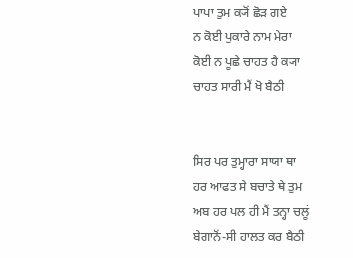ਪਾਪਾ ਤੁਮ ਕ੍ਯੋਂ ਛੋਡ਼ ਗਏ
ਨ ਕੋਈ ਪੁਕਾਰੇ ਨਾਮ ਮੇਰਾ
ਕੋਈ ਨ ਪੂਛੇ ਚਾਹਤ ਹੈ ਕ੍ਯਾ
ਚਾਹਤ ਸਾਰੀ ਮੈਂ ਖੋ ਬੈਠੀ


ਸਿਰ ਪਰ ਤੁਮ੍ਹਾਰਾ ਸਾਯਾ ਥਾ
ਹਰ ਆਫਤ ਸੇ ਬਚਾਤੇ ਥੇ ਤੁਮ
ਅਬ ਹਰ ਪਲ ਹੀ ਮੈਂ ਤਨ੍ਹਾ ਚਲੂਂ
ਬੇਗਾਨੋਂ-ਸੀ ਹਾਲਤ ਕਰ ਬੈਠੀ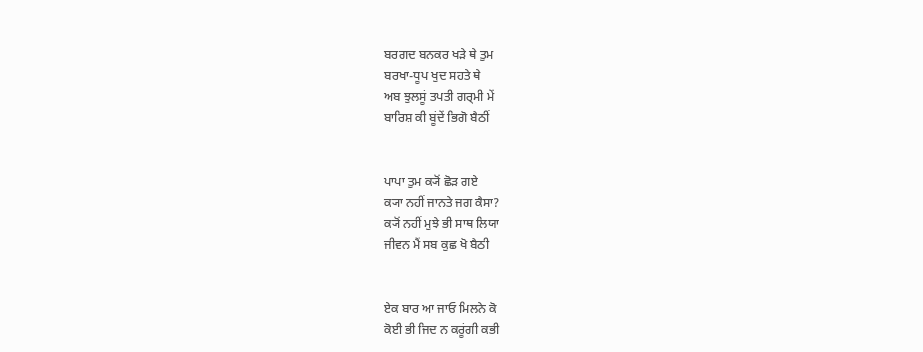ਬਰਗਦ ਬਨਕਰ ਖਡ਼ੇ ਥੇ ਤੁਮ
ਬਰਖਾ-ਧੂਪ ਖੁਦ ਸਹਤੇ ਥੇ
ਅਬ ਝੁਲਸੂਂ ਤਪਤੀ ਗਰ੍ਮੀ ਮੇਂ
ਬਾਰਿਸ਼ ਕੀ ਬੂਂਦੇਂ ਭਿਗੋ ਬੈਠੀਂ


ਪਾਪਾ ਤੁਮ ਕ੍ਯੋਂ ਛੋਡ਼ ਗਏ
ਕ੍ਯਾ ਨਹੀਂ ਜਾਨਤੇ ਜਗ ਕੈਸਾ?
ਕ੍ਯੋਂ ਨਹੀਂ ਮੁਝੇ ਭੀ ਸਾਥ ਲਿਯਾ
ਜੀਵਨ ਮੈਂ ਸਬ ਕੁਛ ਖੋ ਬੈਠੀ


ਏਕ ਬਾਰ ਆ ਜਾਓ ਮਿਲਨੇ ਕੋ
ਕੋਈ ਭੀ ਜਿਦ ਨ ਕਰੂਂਗੀ ਕਭੀ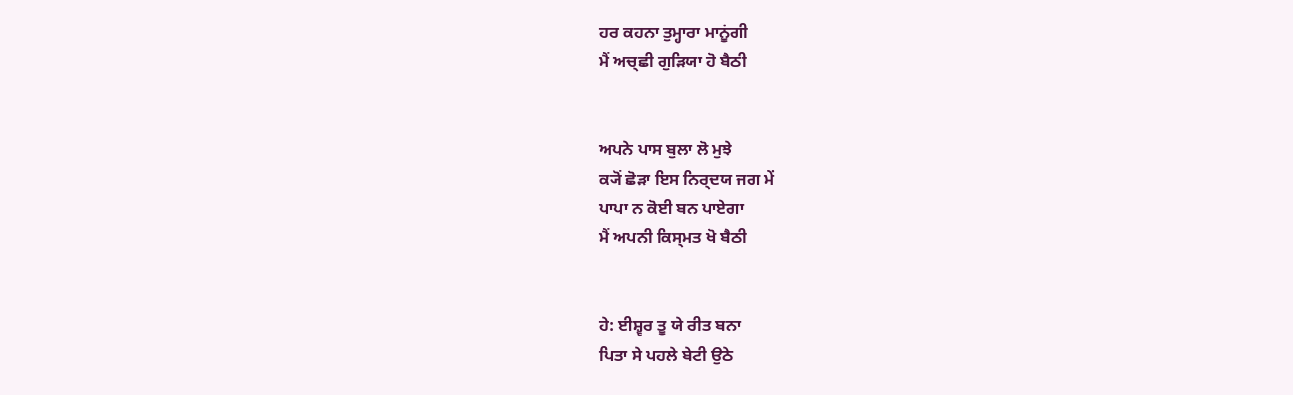ਹਰ ਕਹਨਾ ਤੁਮ੍ਹਾਰਾ ਮਾਨੂਂਗੀ
ਮੈਂ ਅਚ੍ਛੀ ਗੁਡ਼ਿਯਾ ਹੋ ਬੈਠੀ


ਅਪਨੇ ਪਾਸ ਬੁਲਾ ਲੋ ਮੁਝੇ
ਕ੍ਯੋਂ ਛੋਡ਼ਾ ਇਸ ਨਿਰ੍ਦਯ ਜਗ ਮੇਂ
ਪਾਪਾ ਨ ਕੋਈ ਬਨ ਪਾਏਗਾ
ਮੈਂ ਅਪਨੀ ਕਿਸ੍ਮਤ ਖੋ ਬੈਠੀ


ਹੇ: ਈਸ਼੍ਵਰ ਤੂ ਯੇ ਰੀਤ ਬਨਾ
ਪਿਤਾ ਸੇ ਪਹਲੇ ਬੇਟੀ ਉਠੇ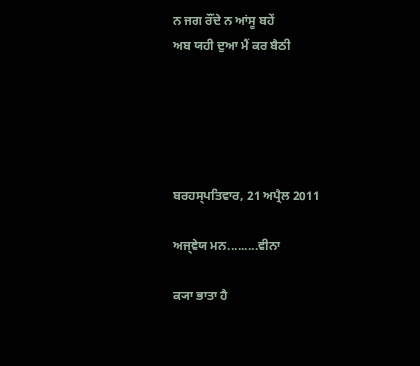ਨ ਜਗ ਰੌਂਦੇ ਨ ਆਂਸੂ ਬਹੇਂ
ਅਬ ਯਹੀ ਦੁਆ ਮੈਂ ਕਰ ਬੈਠੀ





ਬਰਹਸ੍ਪਤਿਵਾਰ, 21 ਅਪ੍ਰੈਲ 2011

ਅਜ੍ਞੇਯ ਮਨ.........ਵੀਨਾ

ਕ੍ਯਾ ਭਾਤਾ ਹੈ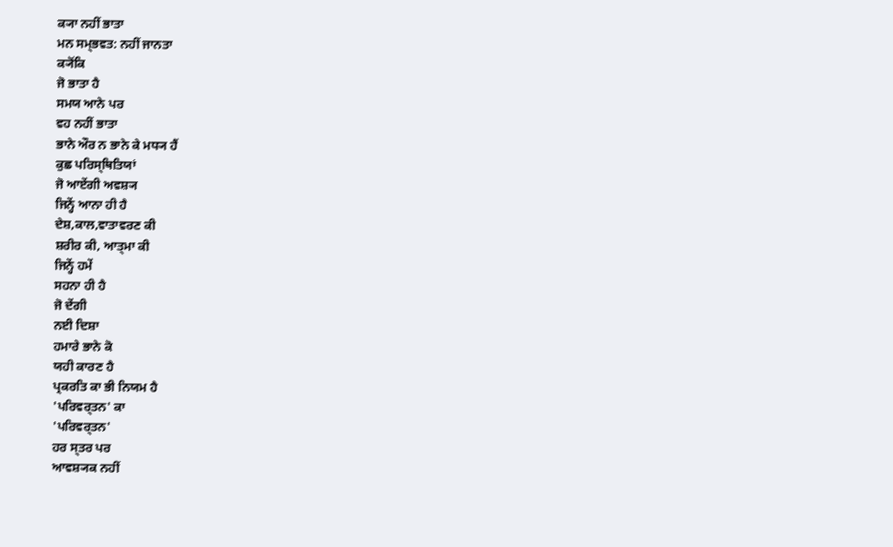ਕ੍ਯਾ ਨਹੀਂ ਭਾਤਾ
ਮਨ ਸਮ੍ਭਵਤ: ਨਹੀਂ ਜਾਨਤਾ
ਕ੍ਯੋਂਕਿ
ਜੋ ਭਾਤਾ ਹੈ
ਸਮਯ ਆਨੇ ਪਰ
ਵਹ ਨਹੀਂ ਭਾਤਾ
ਭਾਨੇ ਔਰ ਨ ਭਾਨੇ ਕੇ ਮਧ੍ਯ ਹੈਂ
ਕੁਛ ਪਰਿਸ੍ਥਿਤਿਯਾਂ
ਜੋ ਆਏਂਗੀ ਅਵਸ਼੍ਯ
ਜਿਨ੍ਹੇਂ ਆਨਾ ਹੀ ਹੈ
ਦੇਸ਼,ਕਾਲ,ਵਾਤਾਵਰਣ ਕੀ
ਸ਼ਰੀਰ ਕੀ, ਆਤ੍ਮਾ ਕੀ
ਜਿਨ੍ਹੇਂ ਹਮੇਂ
ਸਹਨਾ ਹੀ ਹੈ
ਜੋ ਦੇਂਗੀ
ਨਈ ਦਿਸ਼ਾ
ਹਮਾਰੇ ਭਾਨੇ ਕੋ
ਯਹੀ ਕਾਰਣ ਹੈ
ਪ੍ਰਕਰਤਿ ਕਾ ਭੀ ਨਿਯਮ ਹੈ
'ਪਰਿਵਰ੍ਤਨ' ਕਾ
'ਪਰਿਵਰ੍ਤਨ'
ਹਰ ਸ੍ਤਰ ਪਰ
ਆਵਸ਼੍ਯਕ ਨਹੀਂ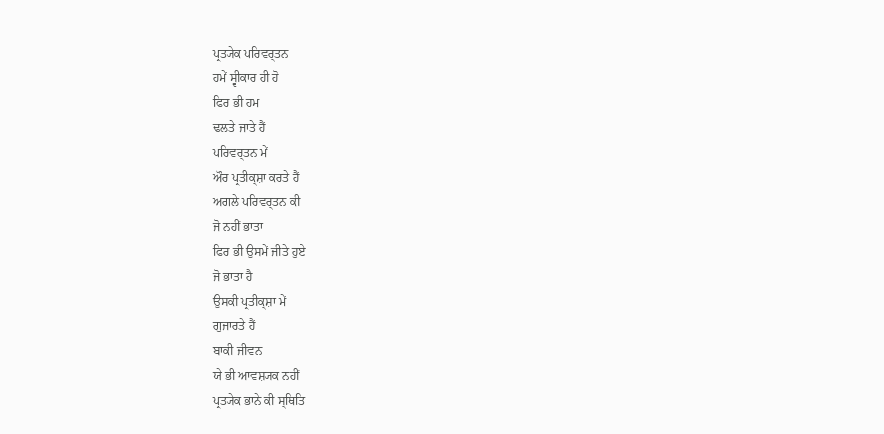ਪ੍ਰਤ੍ਯੇਕ ਪਰਿਵਰ੍ਤਨ
ਹਮੇਂ ਸ੍ਵੀਕਾਰ ਹੀ ਹੋ
ਫਿਰ ਭੀ ਹਮ
ਢਲਤੇ ਜਾਤੇ ਹੈਂ
ਪਰਿਵਰ੍ਤਨ ਮੇਂ
ਔਰ ਪ੍ਰਤੀਕ੍ਸ਼ਾ ਕਰਤੇ ਹੈਂ
ਅਗਲੇ ਪਰਿਵਰ੍ਤਨ ਕੀ
ਜੋ ਨਹੀਂ ਭਾਤਾ
ਫਿਰ ਭੀ ਉਸਮੇਂ ਜੀਤੇ ਹੁਏ
ਜੋ ਭਾਤਾ ਹੈ
ਉਸਕੀ ਪ੍ਰਤੀਕ੍ਸ਼ਾ ਮੇਂ
ਗੁਜਾਰਤੇ ਹੈਂ
ਬਾਕੀ ਜੀਵਨ
ਯੇ ਭੀ ਆਵਸ਼੍ਯਕ ਨਹੀਂ
ਪ੍ਰਤ੍ਯੇਕ ਭਾਨੇ ਕੀ ਸ੍ਥਿਤਿ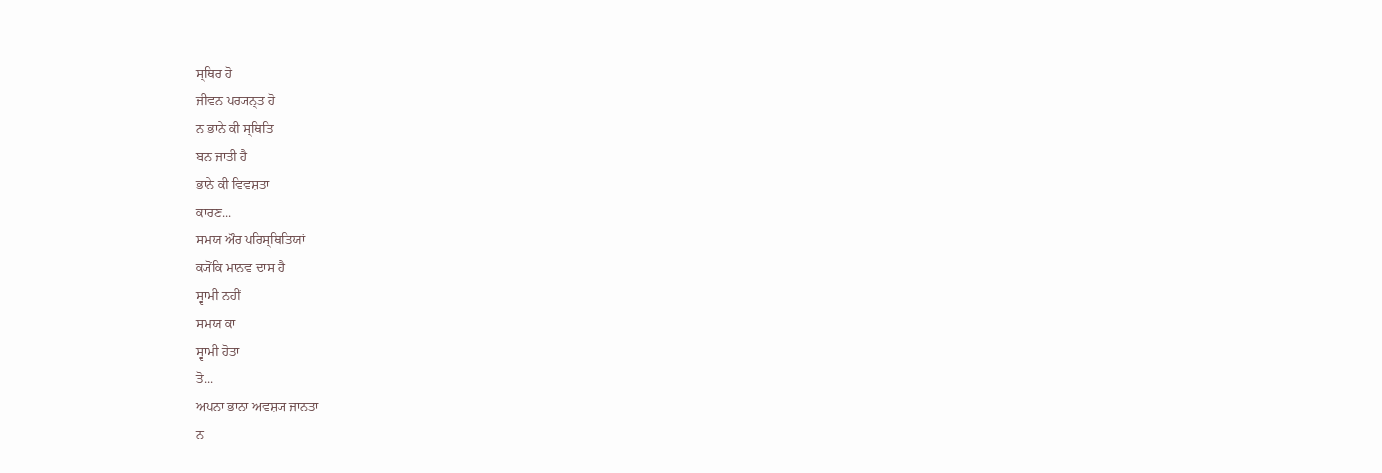ਸ੍ਥਿਰ ਹੋ
ਜੀਵਨ ਪਰ੍ਯਨ੍ਤ ਹੋ
ਨ ਭਾਨੇ ਕੀ ਸ੍ਥਿਤਿ
ਬਨ ਜਾਤੀ ਹੈ
ਭਾਨੇ ਕੀ ਵਿਵਸ਼ਤਾ
ਕਾਰਣ...
ਸਮਯ ਔਰ ਪਰਿਸ੍ਥਿਤਿਯਾਂ
ਕ੍ਯੋਂਕਿ ਮਾਨਵ ਦਾਸ ਹੈ
ਸ੍ਵਾਮੀ ਨਹੀਂ
ਸਮਯ ਕਾ
ਸ੍ਵਾਮੀ ਹੋਤਾ
ਤੋ...
ਅਪਨਾ ਭਾਨਾ ਅਵਸ਼੍ਯ ਜਾਨਤਾ
ਨ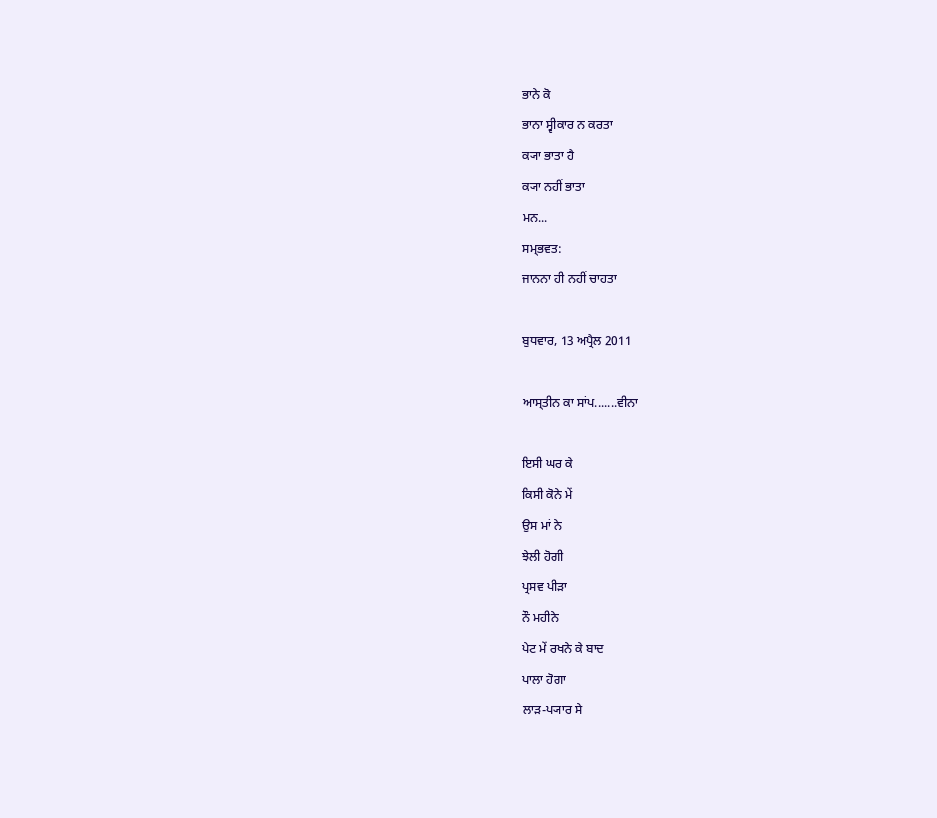ਭਾਨੇ ਕੋ
ਭਾਨਾ ਸ੍ਵੀਕਾਰ ਨ ਕਰਤਾ
ਕ੍ਯਾ ਭਾਤਾ ਹੈ
ਕ੍ਯਾ ਨਹੀਂ ਭਾਤਾ
ਮਨ...
ਸਮ੍ਭਵਤ:
ਜਾਨਨਾ ਹੀ ਨਹੀਂ ਚਾਹਤਾ

ਬੁਧਵਾਰ, 13 ਅਪ੍ਰੈਲ 2011

ਆਸ੍ਤੀਨ ਕਾ ਸਾਂਪ.......ਵੀਨਾ

ਇਸੀ ਘਰ ਕੇ
ਕਿਸੀ ਕੋਨੇ ਮੇਂ
ਉਸ ਮਾਂ ਨੇ
ਝੇਲੀ ਹੋਗੀ
ਪ੍ਰਸਵ ਪੀਡ਼ਾ
ਨੌ ਮਹੀਨੇ
ਪੇਟ ਮੇਂ ਰਖਨੇ ਕੇ ਬਾਦ
ਪਾਲਾ ਹੋਗਾ
ਲਾਡ਼-ਪ੍ਯਾਰ ਸੇ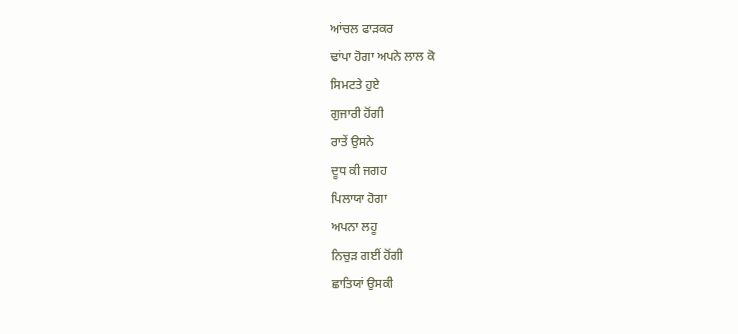ਆਂਚਲ ਫਾਡ਼ਕਰ
ਢਾਂਪਾ ਹੋਗਾ ਅਪਨੇ ਲਾਲ ਕੋ
ਸਿਮਟਤੇ ਹੁਏ
ਗੁਜਾਰੀ ਹੋਂਗੀ
ਰਾਤੇਂ ਉਸਨੇ
ਦੂਧ ਕੀ ਜਗਹ
ਪਿਲਾਯਾ ਹੋਗਾ
ਅਪਨਾ ਲਹੂ
ਨਿਚੁਡ਼ ਗਈਂ ਹੋਂਗੀ
ਛਾਤਿਯਾਂ ਉਸਕੀ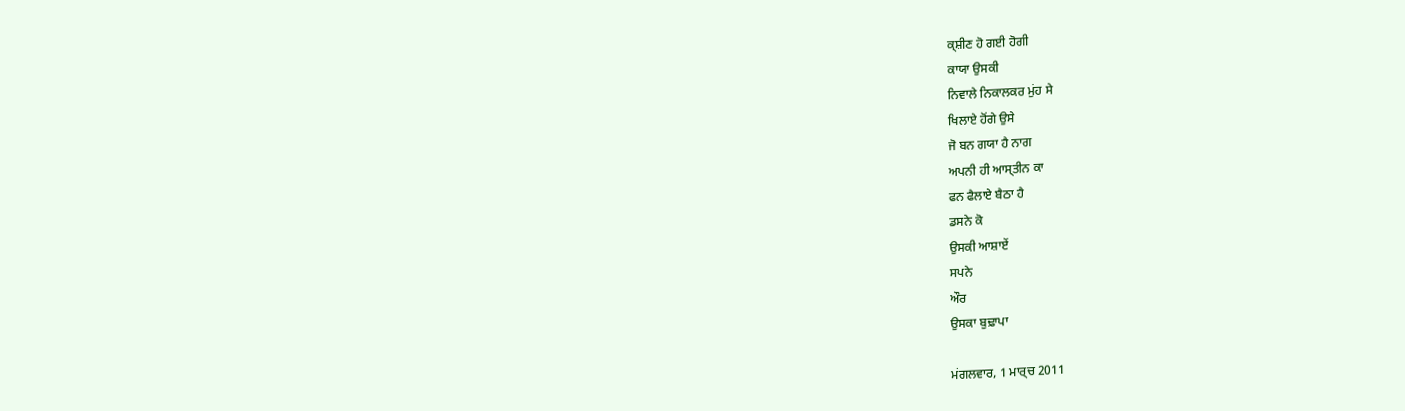ਕ੍ਸ਼ੀਣ ਹੋ ਗਈ ਹੋਗੀ
ਕਾਯਾ ਉਸਕੀ
ਨਿਵਾਲੇ ਨਿਕਾਲਕਰ ਮੁਂਹ ਸੇ
ਖਿਲਾਏ ਹੋਂਗੇ ਉਸੇ
ਜੋ ਬਨ ਗਯਾ ਹੈ ਨਾਗ
ਅਪਨੀ ਹੀ ਆਸ੍ਤੀਨ ਕਾ
ਫਨ ਫੈਲਾਏ ਬੈਠਾ ਹੈ
ਡਸਨੇ ਕੋ
ਉਸਕੀ ਆਸ਼ਾਏਂ
ਸਪਨੇ
ਔਰ
ਉਸਕਾ ਬੁਢ਼ਾਪਾ

ਮਂਗਲਵਾਰ, 1 ਮਾਰ੍ਚ 2011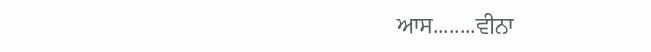ਆਸ........ਵੀਨਾ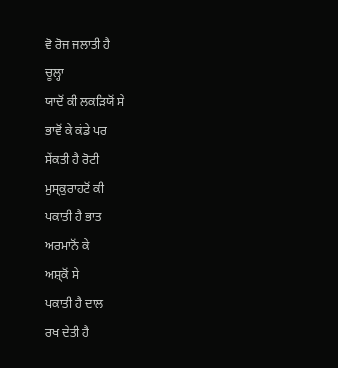ਵੋ ਰੋਜ ਜਲਾਤੀ ਹੈ
ਚੂਲ੍ਹਾ
ਯਾਦੋਂ ਕੀ ਲਕਡ਼ਿਯੋਂ ਸੇ
ਭਾਵੋਂ ਕੇ ਕਂਡੇ ਪਰ
ਸੇਂਕਤੀ ਹੈ ਰੋਟੀ
ਮੁਸ੍ਕੁਰਾਹਟੋਂ ਕੀ
ਪਕਾਤੀ ਹੈ ਭਾਤ
ਅਰਮਾਨੋਂ ਕੇ
ਅਸ਼੍ਕੋਂ ਸੇ
ਪਕਾਤੀ ਹੈ ਦਾਲ
ਰਖ ਦੇਤੀ ਹੈ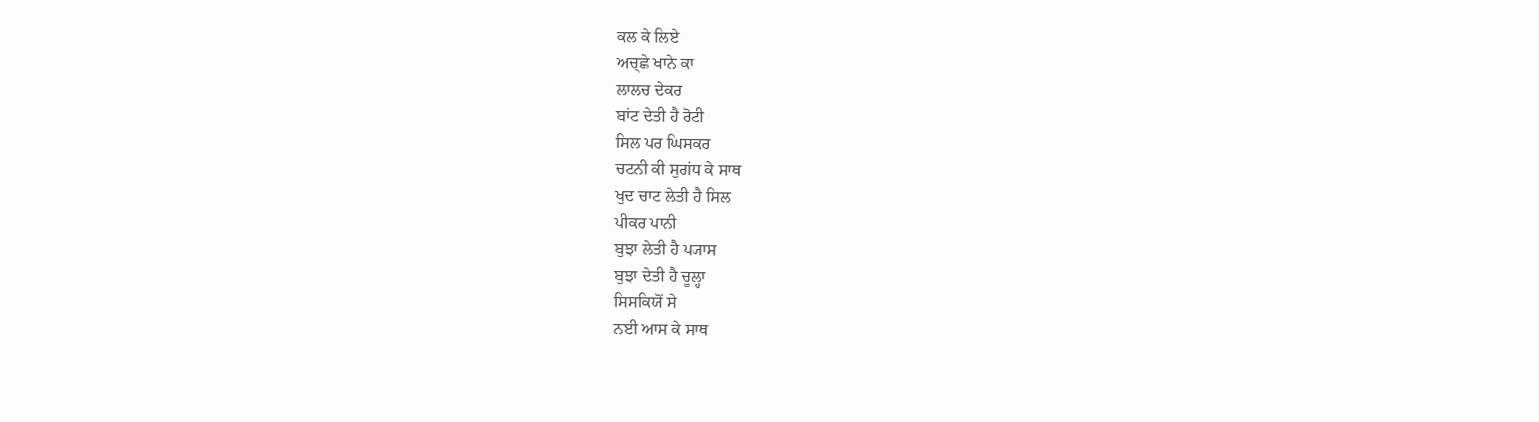ਕਲ ਕੇ ਲਿਏ
ਅਚ੍ਛੇ ਖਾਨੇ ਕਾ
ਲਾਲਚ ਦੇਕਰ
ਬਾਂਟ ਦੇਤੀ ਹੈ ਰੋਟੀ
ਸਿਲ ਪਰ ਘਿਸਕਰ
ਚਟਨੀ ਕੀ ਸੁਗਂਧ ਕੇ ਸਾਥ
ਖੁਦ ਚਾਟ ਲੇਤੀ ਹੈ ਸਿਲ
ਪੀਕਰ ਪਾਨੀ
ਬੁਝਾ ਲੇਤੀ ਹੈ ਪ੍ਯਾਸ
ਬੁਝਾ ਦੇਤੀ ਹੈ ਚੂਲ੍ਹਾ
ਸਿਸਕਿਯੋਂ ਸੇ
ਨਈ ਆਸ ਕੇ ਸਾਥ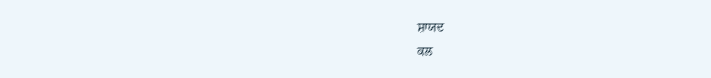ਸ਼ਾਯਦ
ਕਲ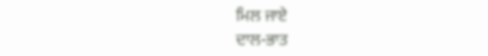ਮਿਲ ਜਾਏ
ਦਾਲ-ਭਾਤ